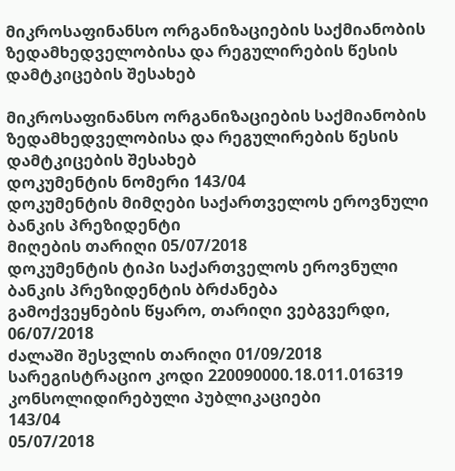მიკროსაფინანსო ორგანიზაციების საქმიანობის ზედამხედველობისა და რეგულირების წესის დამტკიცების შესახებ

მიკროსაფინანსო ორგანიზაციების საქმიანობის ზედამხედველობისა და რეგულირების წესის დამტკიცების შესახებ
დოკუმენტის ნომერი 143/04
დოკუმენტის მიმღები საქართველოს ეროვნული ბანკის პრეზიდენტი
მიღების თარიღი 05/07/2018
დოკუმენტის ტიპი საქართველოს ეროვნული ბანკის პრეზიდენტის ბრძანება
გამოქვეყნების წყარო, თარიღი ვებგვერდი, 06/07/2018
ძალაში შესვლის თარიღი 01/09/2018
სარეგისტრაციო კოდი 220090000.18.011.016319
კონსოლიდირებული პუბლიკაციები
143/04
05/07/2018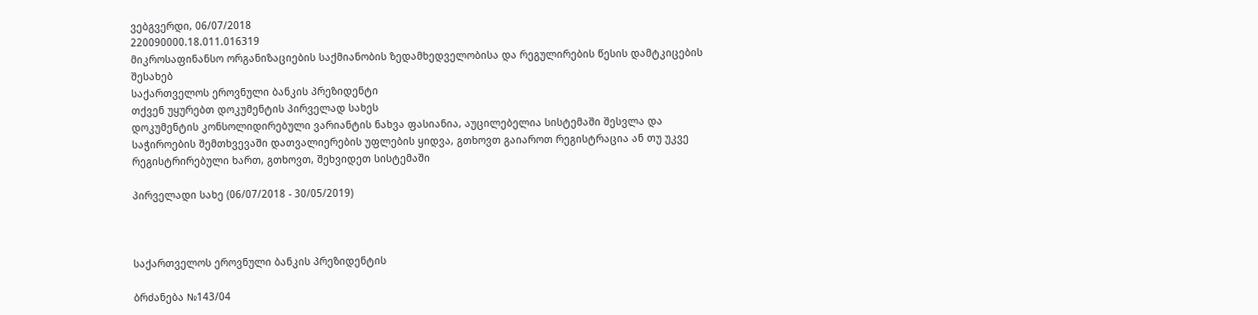ვებგვერდი, 06/07/2018
220090000.18.011.016319
მიკროსაფინანსო ორგანიზაციების საქმიანობის ზედამხედველობისა და რეგულირების წესის დამტკიცების შესახებ
საქართველოს ეროვნული ბანკის პრეზიდენტი
თქვენ უყურებთ დოკუმენტის პირველად სახეს
დოკუმენტის კონსოლიდირებული ვარიანტის ნახვა ფასიანია, აუცილებელია სისტემაში შესვლა და საჭიროების შემთხვევაში დათვალიერების უფლების ყიდვა, გთხოვთ გაიაროთ რეგისტრაცია ან თუ უკვე რეგისტრირებული ხართ, გთხოვთ, შეხვიდეთ სისტემაში

პირველადი სახე (06/07/2018 - 30/05/2019)



საქართველოს ეროვნული ბანკის პრეზიდენტის

ბრძანება №143/04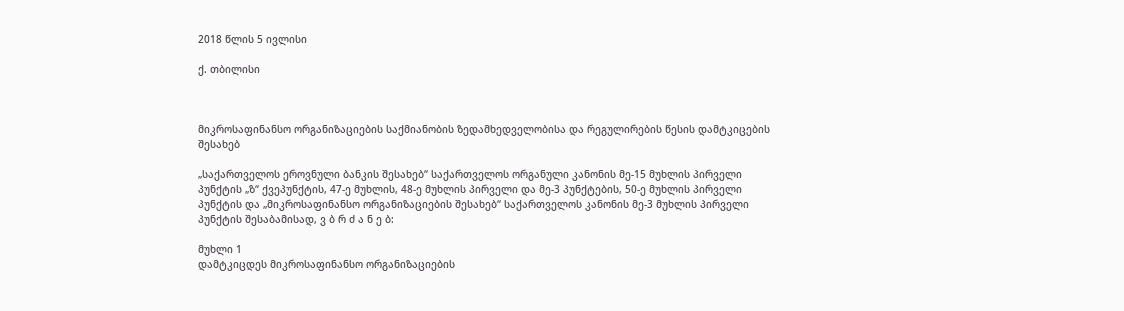2018 წლის 5 ივლისი

ქ. თბილისი



მიკროსაფინანსო ორგანიზაციების საქმიანობის ზედამხედველობისა და რეგულირების წესის დამტკიცების შესახებ

„საქართველოს ეროვნული ბანკის შესახებ“ საქართველოს ორგანული კანონის მე-15 მუხლის პირველი პუნქტის „ზ“ ქვეპუნქტის, 47-ე მუხლის, 48-ე მუხლის პირველი და მე-3 პუნქტების, 50-ე მუხლის პირველი პუნქტის და „მიკროსაფინანსო ორგანიზაციების შესახებ“ საქართველოს კანონის მე-3 მუხლის პირველი პუნქტის შესაბამისად, ვ ბ რ ძ ა ნ ე ბ:

მუხლი 1
დამტკიცდეს მიკროსაფინანსო ორგანიზაციების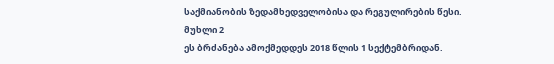საქმიანობის ზედამხედველობისა და რეგულირების წესი.
მუხლი 2
ეს ბრძანება ამოქმედდეს 2018 წლის 1 სექტემბრიდან.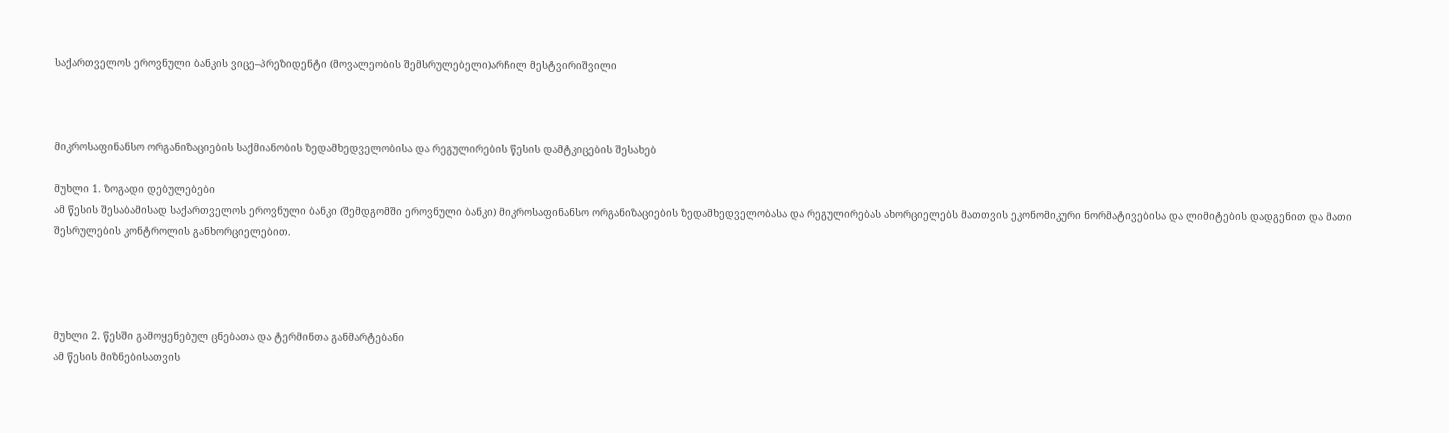საქართველოს ეროვნული ბანკის ვიცე–პრეზიდენტი (მოვალეობის შემსრულებელი)არჩილ მესტვირიშვილი



მიკროსაფინანსო ორგანიზაციების საქმიანობის ზედამხედველობისა და რეგულირების წესის დამტკიცების შესახებ

მუხლი 1. ზოგადი დებულებები
ამ წესის შესაბამისად საქართველოს ეროვნული ბანკი (შემდგომში ეროვნული ბანკი) მიკროსაფინანსო ორგანიზაციების ზედამხედველობასა და რეგულირებას ახორციელებს მათთვის ეკონომიკური ნორმატივებისა და ლიმიტების დადგენით და მათი შესრულების კონტროლის განხორციელებით.




მუხლი 2. წესში გამოყენებულ ცნებათა და ტერმინთა განმარტებანი
ამ წესის მიზნებისათვის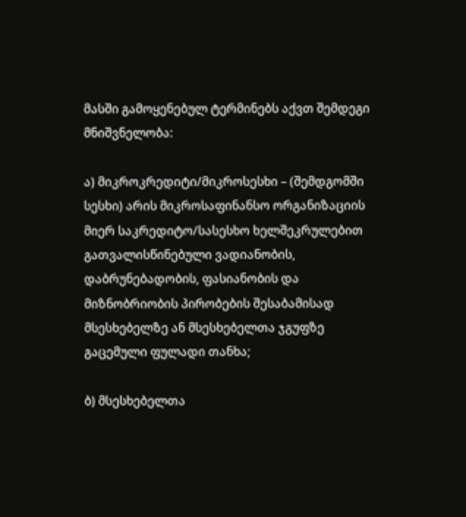მასში გამოყენებულ ტერმინებს აქვთ შემდეგი მნიშვნელობა:

ა) მიკროკრედიტი/მიკროსესხი – (შემდგომში სესხი) არის მიკროსაფინანსო ორგანიზაციის მიერ საკრედიტო/სასესხო ხელშეკრულებით გათვალისწინებული ვადიანობის, დაბრუნებადობის, ფასიანობის და მიზნობრიობის პირობების შესაბამისად მსესხებელზე ან მსესხებელთა ჯგუფზე გაცემული ფულადი თანხა;

ბ) მსესხებელთა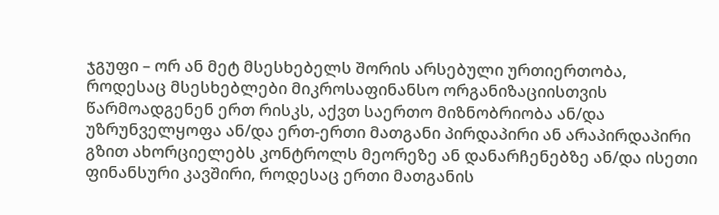ჯგუფი – ორ ან მეტ მსესხებელს შორის არსებული ურთიერთობა, როდესაც მსესხებლები მიკროსაფინანსო ორგანიზაციისთვის წარმოადგენენ ერთ რისკს, აქვთ საერთო მიზნობრიობა ან/და უზრუნველყოფა ან/და ერთ-ერთი მათგანი პირდაპირი ან არაპირდაპირი გზით ახორციელებს კონტროლს მეორეზე ან დანარჩენებზე ან/და ისეთი ფინანსური კავშირი, როდესაც ერთი მათგანის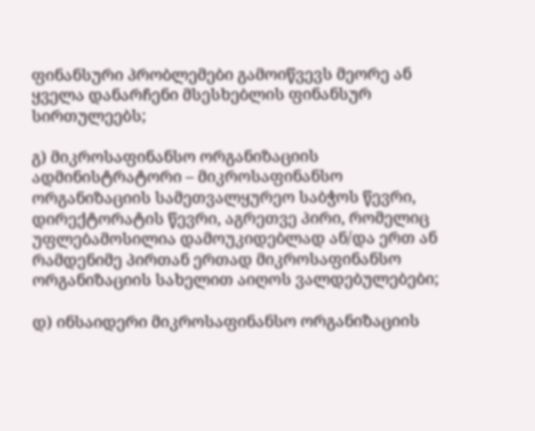ფინანსური პრობლემები გამოიწვევს მეორე ან ყველა დანარჩენი მსესხებლის ფინანსურ სირთულეებს;

გ) მიკროსაფინანსო ორგანიზაციის ადმინისტრატორი – მიკროსაფინანსო ორგანიზაციის სამეთვალყურეო საბჭოს წევრი, დირექტორატის წევრი, აგრეთვე პირი, რომელიც უფლებამოსილია დამოუკიდებლად ან/და ერთ ან რამდენიმე პირთან ერთად მიკროსაფინანსო ორგანიზაციის სახელით აიღოს ვალდებულებები;

დ) ინსაიდერი მიკროსაფინანსო ორგანიზაციის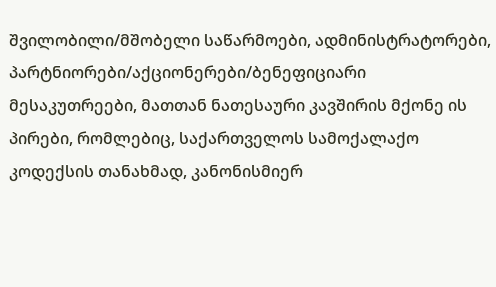შვილობილი/მშობელი საწარმოები, ადმინისტრატორები, პარტნიორები/აქციონერები/ბენეფიციარი მესაკუთრეები, მათთან ნათესაური კავშირის მქონე ის პირები, რომლებიც, საქართველოს სამოქალაქო კოდექსის თანახმად, კანონისმიერ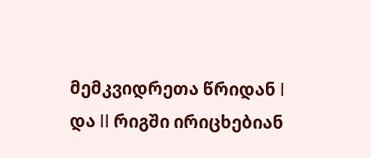მემკვიდრეთა წრიდან I და II რიგში ირიცხებიან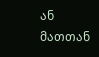ან მათთან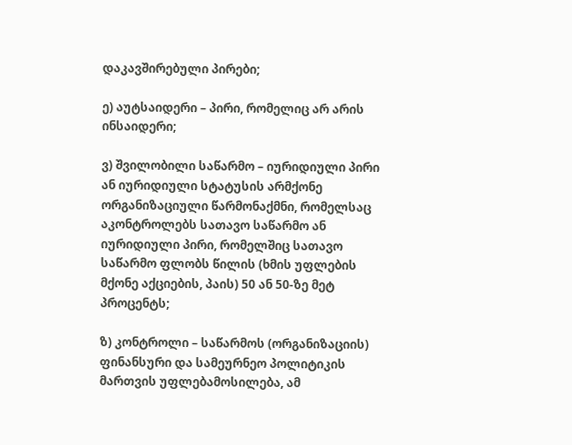დაკავშირებული პირები;

ე) აუტსაიდერი – პირი, რომელიც არ არის ინსაიდერი;

ვ) შვილობილი საწარმო – იურიდიული პირი ან იურიდიული სტატუსის არმქონე ორგანიზაციული წარმონაქმნი, რომელსაც აკონტროლებს სათავო საწარმო ან იურიდიული პირი, რომელშიც სათავო საწარმო ფლობს წილის (ხმის უფლების მქონე აქციების, პაის) 50 ან 50-ზე მეტ პროცენტს;

ზ) კონტროლი – საწარმოს (ორგანიზაციის) ფინანსური და სამეურნეო პოლიტიკის მართვის უფლებამოსილება, ამ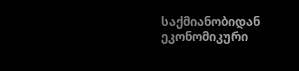საქმიანობიდან ეკონომიკური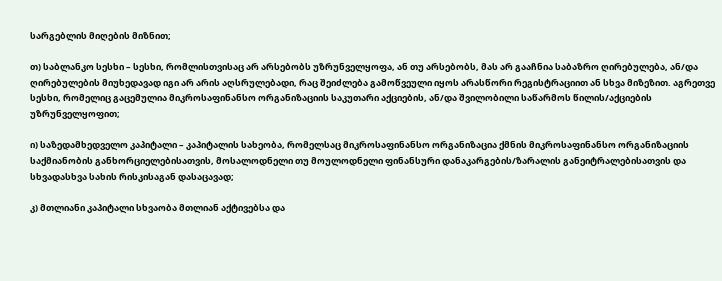სარგებლის მიღების მიზნით;

თ) საბლანკო სესხი – სესხი, რომლისთვისაც არ არსებობს უზრუნველყოფა, ან თუ არსებობს, მას არ გააჩნია საბაზრო ღირებულება, ან/და ღირებულების მიუხედავად იგი არ არის აღსრულებადი, რაც შეიძლება გამოწვეული იყოს არასწორი რეგისტრაციით ან სხვა მიზეზით. აგრეთვე სესხი, რომელიც გაცემულია მიკროსაფინანსო ორგანიზაციის საკუთარი აქციების, ან/და შვილობილი საწარმოს წილის/აქციების უზრუნველყოფით;

ი) საზედამხედველო კაპიტალი – კაპიტალის სახეობა, რომელსაც მიკროსაფინანსო ორგანიზაცია ქმნის მიკროსაფინანსო ორგანიზაციის საქმიანობის განხორციელებისათვის, მოსალოდნელი თუ მოულოდნელი ფინანსური დანაკარგების/ზარალის განეიტრალებისათვის და სხვადასხვა სახის რისკისაგან დასაცავად;

კ) მთლიანი კაპიტალი სხვაობა მთლიან აქტივებსა და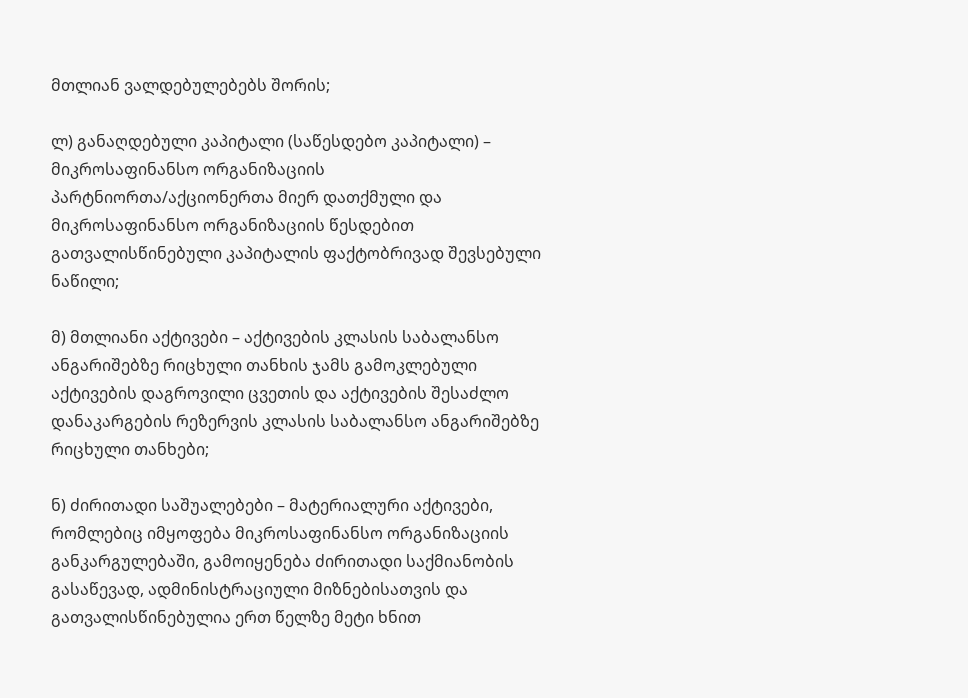მთლიან ვალდებულებებს შორის;

ლ) განაღდებული კაპიტალი (საწესდებო კაპიტალი) – მიკროსაფინანსო ორგანიზაციის პარტნიორთა/აქციონერთა მიერ დათქმული და მიკროსაფინანსო ორგანიზაციის წესდებით გათვალისწინებული კაპიტალის ფაქტობრივად შევსებული ნაწილი;

მ) მთლიანი აქტივები – აქტივების კლასის საბალანსო ანგარიშებზე რიცხული თანხის ჯამს გამოკლებული აქტივების დაგროვილი ცვეთის და აქტივების შესაძლო დანაკარგების რეზერვის კლასის საბალანსო ანგარიშებზე რიცხული თანხები;

ნ) ძირითადი საშუალებები – მატერიალური აქტივები, რომლებიც იმყოფება მიკროსაფინანსო ორგანიზაციის განკარგულებაში, გამოიყენება ძირითადი საქმიანობის გასაწევად, ადმინისტრაციული მიზნებისათვის და გათვალისწინებულია ერთ წელზე მეტი ხნით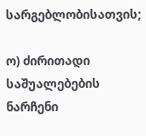სარგებლობისათვის;

ო) ძირითადი საშუალებების ნარჩენი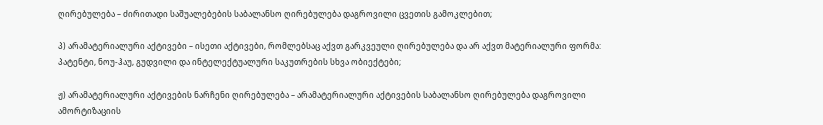ღირებულება – ძირითადი საშუალებების საბალანსო ღირებულება დაგროვილი ცვეთის გამოკლებით;

პ) არამატერიალური აქტივები – ისეთი აქტივები, რომლებსაც აქვთ გარკვეული ღირებულება და არ აქვთ მატერიალური ფორმა: პატენტი, ნოუ-ჰაუ, გუდვილი და ინტელექტუალური საკუთრების სხვა ობიექტები;

ჟ) არამატერიალური აქტივების ნარჩენი ღირებულება – არამატერიალური აქტივების საბალანსო ღირებულება დაგროვილი ამორტიზაციის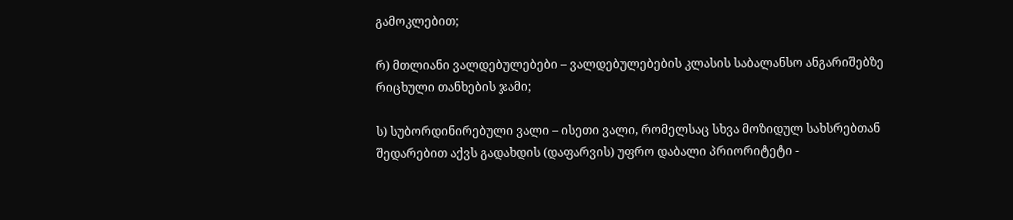გამოკლებით;

რ) მთლიანი ვალდებულებები – ვალდებულებების კლასის საბალანსო ანგარიშებზე რიცხული თანხების ჯამი;

ს) სუბორდინირებული ვალი – ისეთი ვალი, რომელსაც სხვა მოზიდულ სახსრებთან შედარებით აქვს გადახდის (დაფარვის) უფრო დაბალი პრიორიტეტი -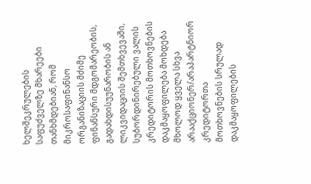ხელშეკრულების საფუძველზე მხარეები თანხმდებიან, რომ მიკროსაფინანსო ორგანიზაციის მძიმე ფინანსური მდგომარეობის, გადახდისუუნარობის ან ლიკვიდაციის შემთხვევაში, სუბორდინირებული ვალის კრედიტორის მოთხოვნების დაკმაყოფილება მოხდება მხოლოდ ყველა სხვა არააქციონერ/არაპარტნიორ კრედიტორთა მოთხოვნების სრულად დაკმაყოფილების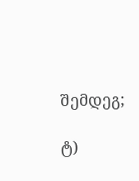შემდეგ;

ტ)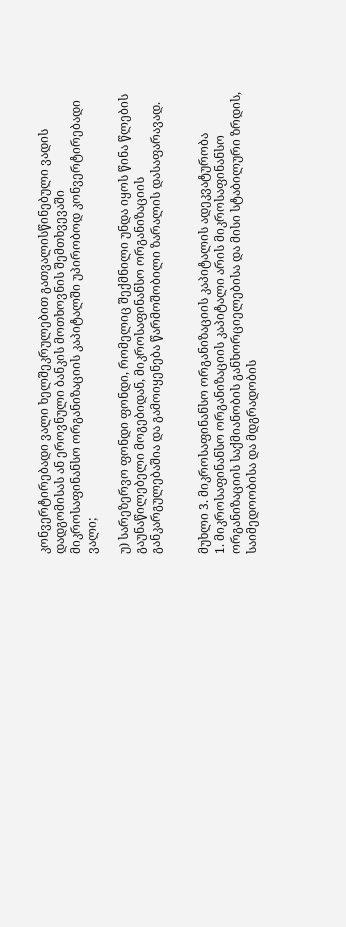კონვერტირებადი ვალი ხელშეკრულებით გათვალისწინებული ვადის დადგომისას ან ეროვნული ბანკის მოთხოვნის შემთხვევაში მიკროსაფინანსო ორგანიზაციის კაპიტალში უპირობოდ კონვერტირებადი ვალი;

უ) სარეზერვო ფონდი ფონდი, რომელიც შექმნილი უნდა იყოს წინა წლების გაუნაწილებელი მოგებიდან, მიკროსაფინანსო ორგანიზაციის განკარგულებაშია და გამოიყენება წარმოშობილი ზარალის დასაფარავად.


მუხლი 3. მიკროსაფინანსო ორგანიზაციის კაპიტალის ადეკვატურობა
1. მიკროსაფინანსო ორგანიზაციის კაპიტალი არის მიკროსაფინანსო ორგანიზაციის საქმიანობის განხორციელებისა და მისი სტაბილური ზრდის, საიმედოობისა და მდგრადობის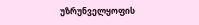უზრუნველყოფის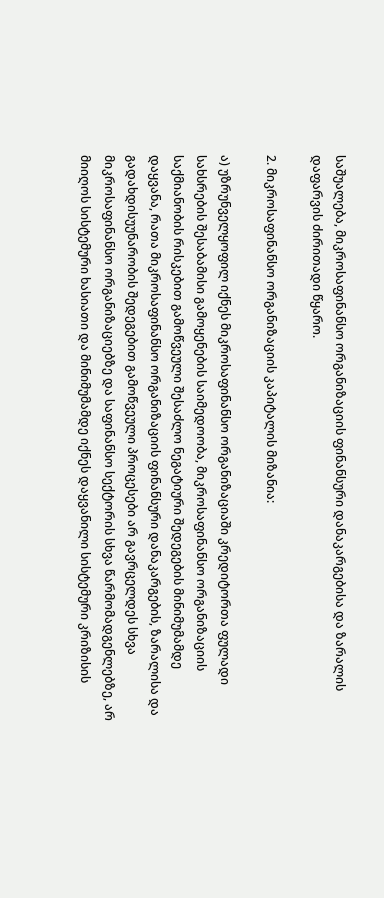საშუალება, მიკროსაფინანსო ორგანიზაციის ფინანსური დანაკარგებისა და ზარალის დაფარვის ძირითადი წყარო.

2. მიკროსაფინანსო ორგანიზაციის კაპიტალის მიზანია:

ა) უზრუნველყოფილ იქნეს მიკროსაფინანსო ორგანიზაციაში კრედიტორთა ფულადი სახსრების შესაბამისი გამოყენების საიმედოობა, მიკროსაფინანსო ორგანიზაციის საქმიანობის რისკებით გამოწვეული შესაძლო ნეგატიური შედეგების მინიმუმამდე დაყვანა, რათა მიკროსაფინანსო ორგანიზაციის ფინანსური დანაკარგების, ზარალისა და გადახდისუუნარობის შედეგებით გამოწვეული პროცესები არ გავრცელდეს სხვა მიკროსაფინანსო ორგანიზაციებზე და საფინანსო სექტორის სხვა წარმომადგენლებზე, არ მიიღოს სისტემური ხასიათი და მინიმუმამდე იქნეს დაყვანილი სისტემური კრიზისის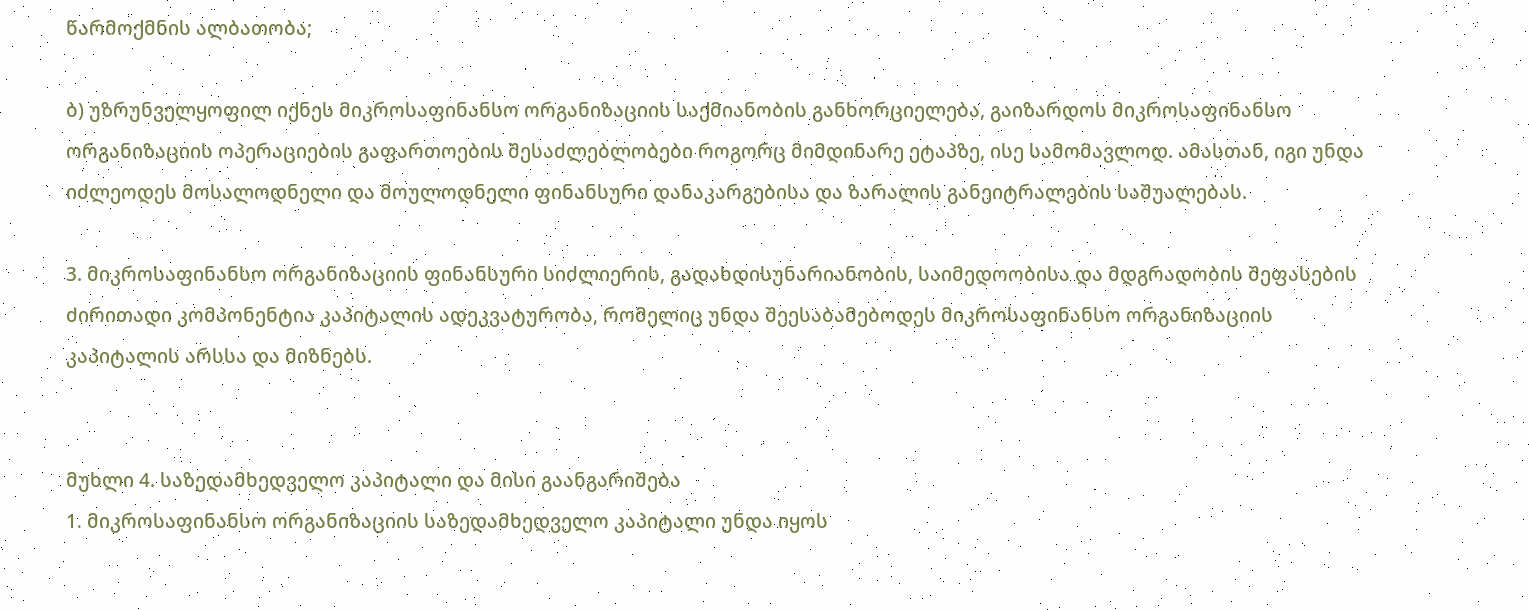წარმოქმნის ალბათობა;

ბ) უზრუნველყოფილ იქნეს მიკროსაფინანსო ორგანიზაციის საქმიანობის განხორციელება, გაიზარდოს მიკროსაფინანსო ორგანიზაციის ოპერაციების გაფართოების შესაძლებლობები როგორც მიმდინარე ეტაპზე, ისე სამომავლოდ. ამასთან, იგი უნდა იძლეოდეს მოსალოდნელი და მოულოდნელი ფინანსური დანაკარგებისა და ზარალის განეიტრალების საშუალებას.

3. მიკროსაფინანსო ორგანიზაციის ფინანსური სიძლიერის, გადახდისუნარიანობის, საიმედოობისა და მდგრადობის შეფასების ძირითადი კომპონენტია კაპიტალის ადეკვატურობა, რომელიც უნდა შეესაბამებოდეს მიკროსაფინანსო ორგანიზაციის კაპიტალის არსსა და მიზნებს.


მუხლი 4. საზედამხედველო კაპიტალი და მისი გაანგარიშება
1. მიკროსაფინანსო ორგანიზაციის საზედამხედველო კაპიტალი უნდა იყოს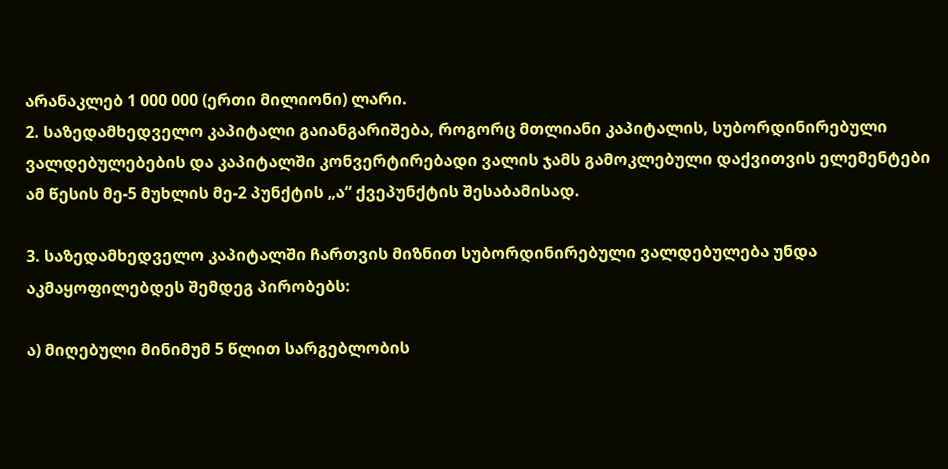არანაკლებ 1 000 000 (ერთი მილიონი) ლარი.
2. საზედამხედველო კაპიტალი გაიანგარიშება, როგორც მთლიანი კაპიტალის, სუბორდინირებული ვალდებულებების და კაპიტალში კონვერტირებადი ვალის ჯამს გამოკლებული დაქვითვის ელემენტები ამ წესის მე-5 მუხლის მე-2 პუნქტის „ა“ ქვეპუნქტის შესაბამისად.

3. საზედამხედველო კაპიტალში ჩართვის მიზნით სუბორდინირებული ვალდებულება უნდა აკმაყოფილებდეს შემდეგ პირობებს:

ა) მიღებული მინიმუმ 5 წლით სარგებლობის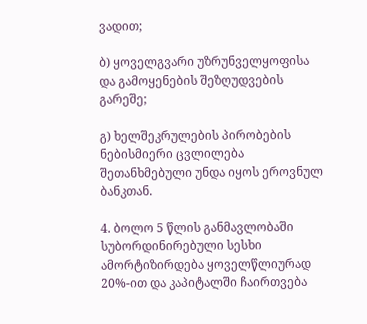ვადით;

ბ) ყოველგვარი უზრუნველყოფისა და გამოყენების შეზღუდვების გარეშე;

გ) ხელშეკრულების პირობების ნებისმიერი ცვლილება შეთანხმებული უნდა იყოს ეროვნულ ბანკთან.

4. ბოლო 5 წლის განმავლობაში სუბორდინირებული სესხი ამორტიზირდება ყოველწლიურად 20%-ით და კაპიტალში ჩაირთვება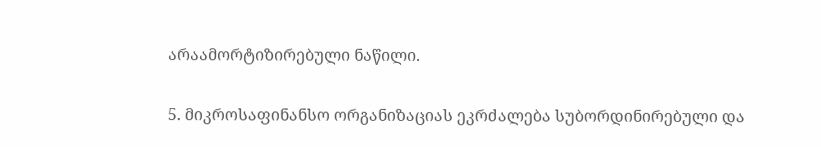არაამორტიზირებული ნაწილი.

5. მიკროსაფინანსო ორგანიზაციას ეკრძალება სუბორდინირებული და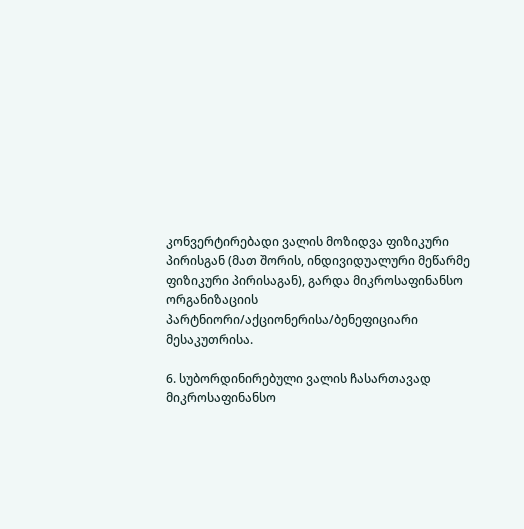კონვერტირებადი ვალის მოზიდვა ფიზიკური პირისგან (მათ შორის, ინდივიდუალური მეწარმე ფიზიკური პირისაგან), გარდა მიკროსაფინანსო ორგანიზაციის პარტნიორი/აქციონერისა/ბენეფიციარი მესაკუთრისა.

6. სუბორდინირებული ვალის ჩასართავად მიკროსაფინანსო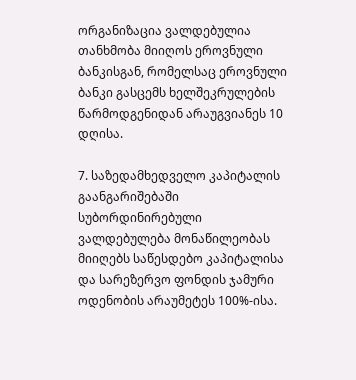ორგანიზაცია ვალდებულია თანხმობა მიიღოს ეროვნული ბანკისგან, რომელსაც ეროვნული ბანკი გასცემს ხელშეკრულების წარმოდგენიდან არაუგვიანეს 10 დღისა.

7. საზედამხედველო კაპიტალის გაანგარიშებაში სუბორდინირებული ვალდებულება მონაწილეობას მიიღებს საწესდებო კაპიტალისა და სარეზერვო ფონდის ჯამური ოდენობის არაუმეტეს 100%-ისა.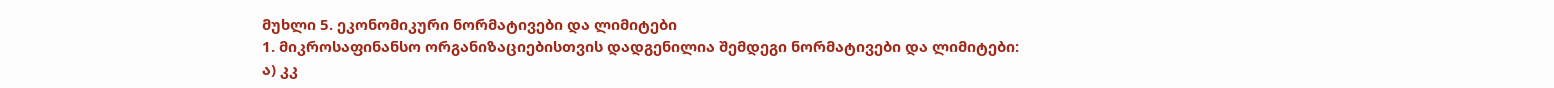მუხლი 5. ეკონომიკური ნორმატივები და ლიმიტები
1. მიკროსაფინანსო ორგანიზაციებისთვის დადგენილია შემდეგი ნორმატივები და ლიმიტები:
ა) კკ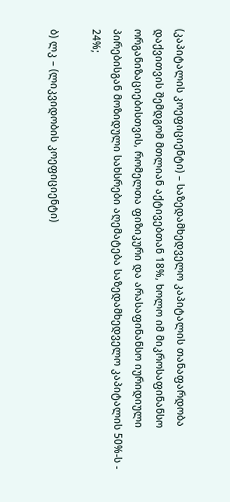(კაპიტალის კოეფიციენტი) – საზედამხედველო კაპიტალის თანაფარდობა დაქვითვის შემდგომ მთლიან აქტივებთან 18%, ხოლო იმ მიკროსაფინანსო ორგანიზაციებისთვის, რომელთა ფიზიკური და არასაფინანსო იურიდიული პირებისგან მოზიდული სახსრები აღემატება საზედამხედველო კაპიტალის 50%-ს - 24%;

ბ) ლკ – (ლიკვიდობის კოეფიციენტი)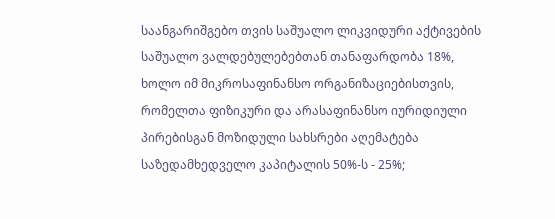საანგარიშგებო თვის საშუალო ლიკვიდური აქტივების საშუალო ვალდებულებებთან თანაფარდობა 18%, ხოლო იმ მიკროსაფინანსო ორგანიზაციებისთვის, რომელთა ფიზიკური და არასაფინანსო იურიდიული პირებისგან მოზიდული სახსრები აღემატება საზედამხედველო კაპიტალის 50%-ს - 25%;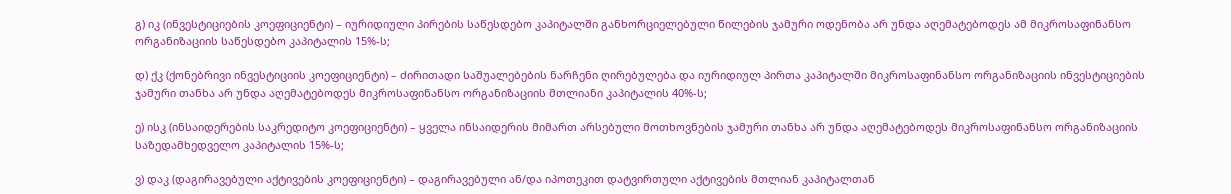გ) იკ (ინვესტიციების კოეფიციენტი) – იურიდიული პირების საწესდებო კაპიტალში განხორციელებული წილების ჯამური ოდენობა არ უნდა აღემატებოდეს ამ მიკროსაფინანსო ორგანიზაციის საწესდებო კაპიტალის 15%-ს;

დ) ქკ (ქონებრივი ინვესტიციის კოეფიციენტი) – ძირითადი საშუალებების ნარჩენი ღირებულება და იურიდიულ პირთა კაპიტალში მიკროსაფინანსო ორგანიზაციის ინვესტიციების ჯამური თანხა არ უნდა აღემატებოდეს მიკროსაფინანსო ორგანიზაციის მთლიანი კაპიტალის 40%-ს;

ე) ისკ (ინსაიდერების საკრედიტო კოეფიციენტი) – ყველა ინსაიდერის მიმართ არსებული მოთხოვნების ჯამური თანხა არ უნდა აღემატებოდეს მიკროსაფინანსო ორგანიზაციის საზედამხედველო კაპიტალის 15%-ს;

ვ) დაკ (დაგირავებული აქტივების კოეფიციენტი) – დაგირავებული ან/და იპოთეკით დატვირთული აქტივების მთლიან კაპიტალთან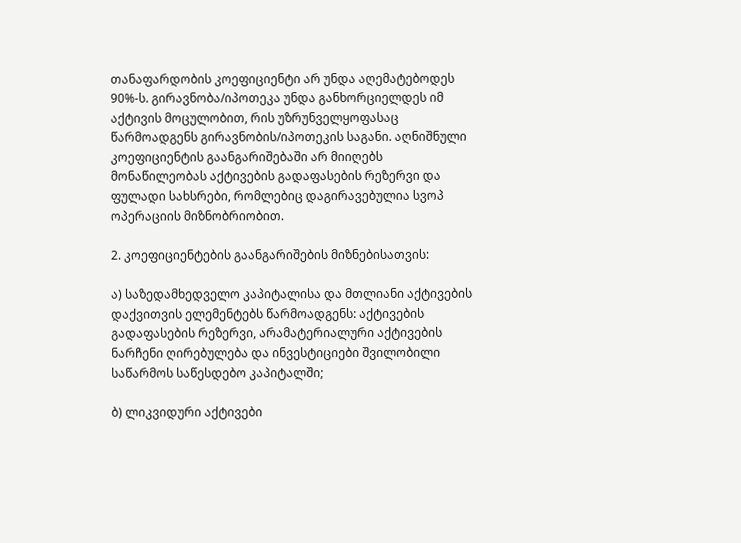თანაფარდობის კოეფიციენტი არ უნდა აღემატებოდეს 90%-ს. გირავნობა/იპოთეკა უნდა განხორციელდეს იმ აქტივის მოცულობით, რის უზრუნველყოფასაც წარმოადგენს გირავნობის/იპოთეკის საგანი. აღნიშნული კოეფიციენტის გაანგარიშებაში არ მიიღებს მონაწილეობას აქტივების გადაფასების რეზერვი და ფულადი სახსრები, რომლებიც დაგირავებულია სვოპ ოპერაციის მიზნობრიობით.

2. კოეფიციენტების გაანგარიშების მიზნებისათვის:

ა) საზედამხედველო კაპიტალისა და მთლიანი აქტივების დაქვითვის ელემენტებს წარმოადგენს: აქტივების გადაფასების რეზერვი, არამატერიალური აქტივების ნარჩენი ღირებულება და ინვესტიციები შვილობილი საწარმოს საწესდებო კაპიტალში;

ბ) ლიკვიდური აქტივები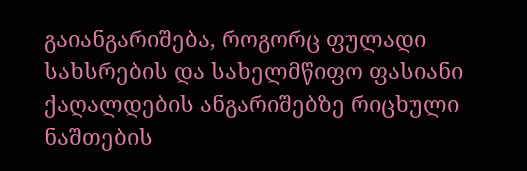გაიანგარიშება, როგორც ფულადი სახსრების და სახელმწიფო ფასიანი ქაღალდების ანგარიშებზე რიცხული ნაშთების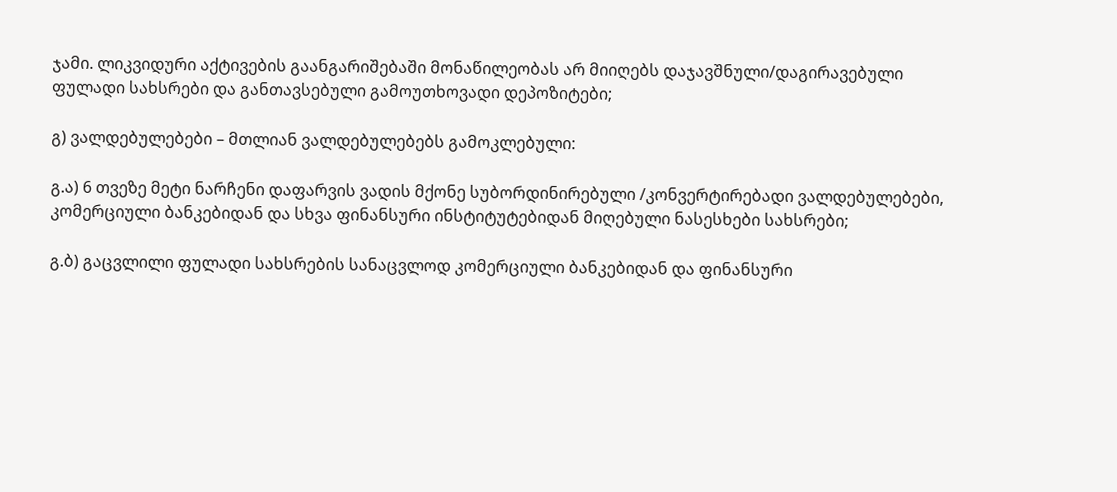ჯამი. ლიკვიდური აქტივების გაანგარიშებაში მონაწილეობას არ მიიღებს დაჯავშნული/დაგირავებული ფულადი სახსრები და განთავსებული გამოუთხოვადი დეპოზიტები;

გ) ვალდებულებები – მთლიან ვალდებულებებს გამოკლებული:

გ.ა) 6 თვეზე მეტი ნარჩენი დაფარვის ვადის მქონე სუბორდინირებული /კონვერტირებადი ვალდებულებები, კომერციული ბანკებიდან და სხვა ფინანსური ინსტიტუტებიდან მიღებული ნასესხები სახსრები;

გ.ბ) გაცვლილი ფულადი სახსრების სანაცვლოდ კომერციული ბანკებიდან და ფინანსური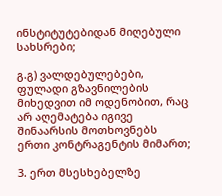ინსტიტუტებიდან მიღებული სახსრები;

გ.გ) ვალდებულებები, ფულადი გზავნილების მიხედვით იმ ოდენობით, რაც არ აღემატება იგივე შინაარსის მოთხოვნებს ერთი კონტრაგენტის მიმართ;

3. ერთ მსესხებელზე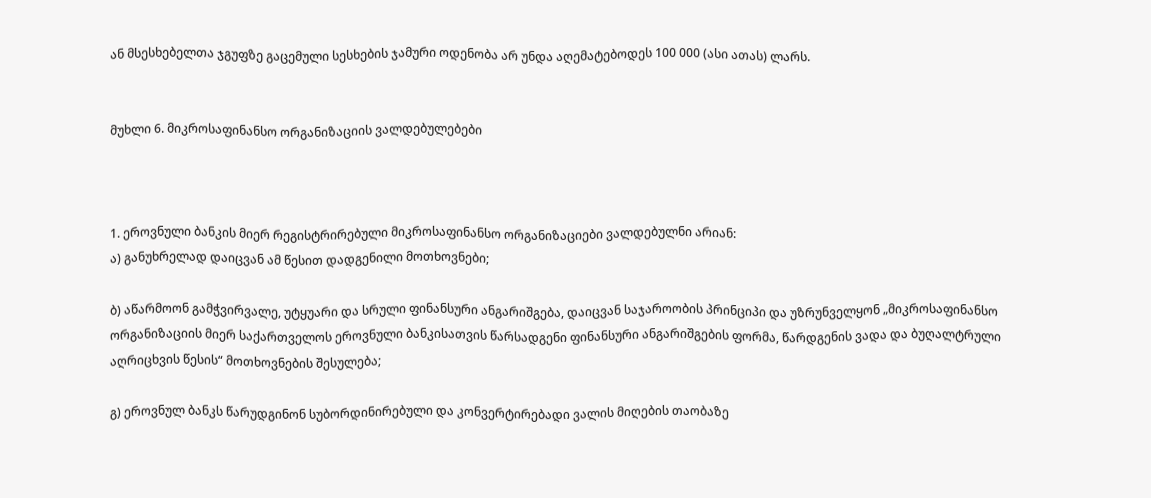ან მსესხებელთა ჯგუფზე გაცემული სესხების ჯამური ოდენობა არ უნდა აღემატებოდეს 100 000 (ასი ათას) ლარს.


მუხლი 6. მიკროსაფინანსო ორგანიზაციის ვალდებულებები



1. ეროვნული ბანკის მიერ რეგისტრირებული მიკროსაფინანსო ორგანიზაციები ვალდებულნი არიან:
ა) განუხრელად დაიცვან ამ წესით დადგენილი მოთხოვნები;

ბ) აწარმოონ გამჭვირვალე, უტყუარი და სრული ფინანსური ანგარიშგება, დაიცვან საჯაროობის პრინციპი და უზრუნველყონ „მიკროსაფინანსო ორგანიზაციის მიერ საქართველოს ეროვნული ბანკისათვის წარსადგენი ფინანსური ანგარიშგების ფორმა, წარდგენის ვადა და ბუღალტრული აღრიცხვის წესის“ მოთხოვნების შესულება;

გ) ეროვნულ ბანკს წარუდგინონ სუბორდინირებული და კონვერტირებადი ვალის მიღების თაობაზე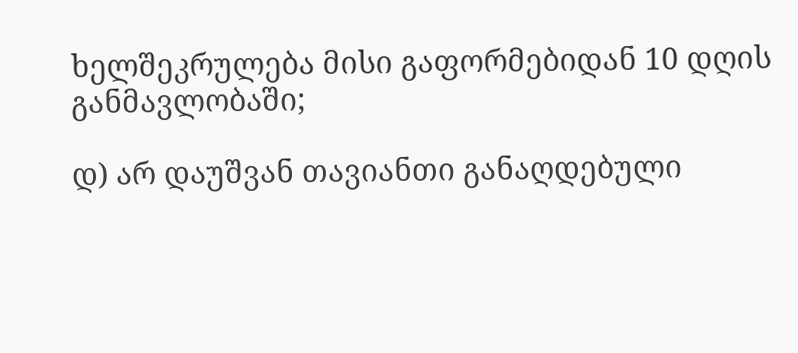ხელშეკრულება მისი გაფორმებიდან 10 დღის განმავლობაში;

დ) არ დაუშვან თავიანთი განაღდებული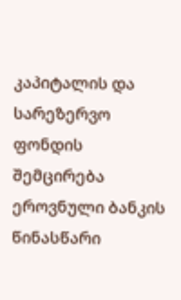კაპიტალის და სარეზერვო ფონდის შემცირება ეროვნული ბანკის წინასწარი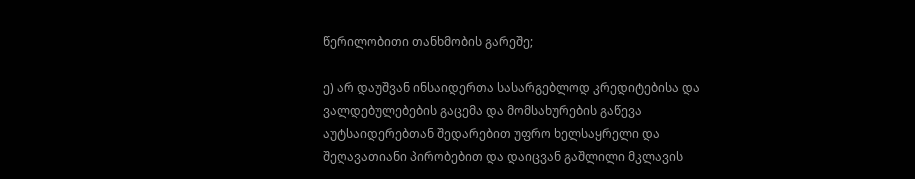წერილობითი თანხმობის გარეშე;

ე) არ დაუშვან ინსაიდერთა სასარგებლოდ კრედიტებისა და ვალდებულებების გაცემა და მომსახურების გაწევა აუტსაიდერებთან შედარებით უფრო ხელსაყრელი და შეღავათიანი პირობებით და დაიცვან გაშლილი მკლავის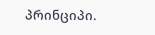პრინციპი.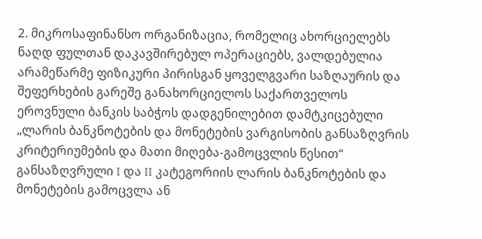2. მიკროსაფინანსო ორგანიზაცია, რომელიც ახორციელებს ნაღდ ფულთან დაკავშირებულ ოპერაციებს, ვალდებულია არამეწარმე ფიზიკური პირისგან ყოველგვარი საზღაურის და შეფერხების გარეშე განახორციელოს საქართველოს ეროვნული ბანკის საბჭოს დადგენილებით დამტკიცებული „ლარის ბანკნოტების და მონეტების ვარგისობის განსაზღვრის კრიტერიუმების და მათი მიღება-გამოცვლის წესით“ განსაზღვრული I და II კატეგორიის ლარის ბანკნოტების და მონეტების გამოცვლა ან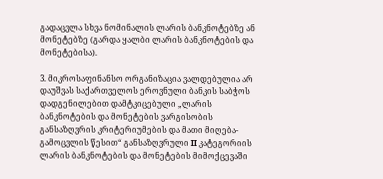გადაცვლა სხვა ნომინალის ლარის ბანკნოტებზე ან მონეტებზე (გარდა ყალბი ლარის ბანკნოტების და მონეტებისა).

3. მიკროსაფინანსო ორგანიზაცია ვალდებულია არ დაუშვას საქართველოს ეროვნული ბანკის საბჭოს დადგენილებით დამტკიცებული „ლარის ბანკნოტების და მონეტების ვარგისობის განსაზღვრის კრიტერიუმების და მათი მიღება-გამოცვლის წესით“ განსაზღვრული II კატეგორიის ლარის ბანკნოტების და მონეტების მიმოქცევაში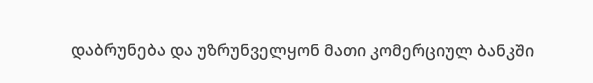დაბრუნება და უზრუნველყონ მათი კომერციულ ბანკში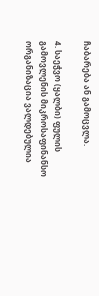ჩაბარება ან გამოცვლა.

4. საეჭვო (ყალბი) ფულის გამოვლენის მიკროსაფინანსო ორგანიზაცია ვალდებულია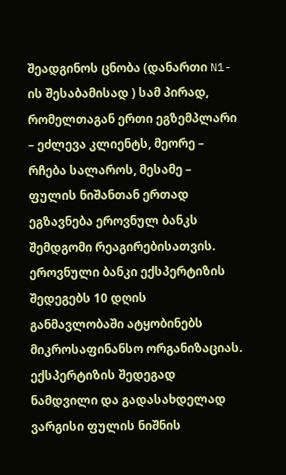შეადგინოს ცნობა (დანართი N1-ის შესაბამისად ) სამ პირად, რომელთაგან ერთი ეგზემპლარი – ეძლევა კლიენტს, მეორე – რჩება სალაროს, მესამე – ფულის ნიშანთან ერთად ეგზავნება ეროვნულ ბანკს შემდგომი რეაგირებისათვის. ეროვნული ბანკი ექსპერტიზის შედეგებს 10 დღის განმავლობაში ატყობინებს მიკროსაფინანსო ორგანიზაციას. ექსპერტიზის შედეგად ნამდვილი და გადასახდელად ვარგისი ფულის ნიშნის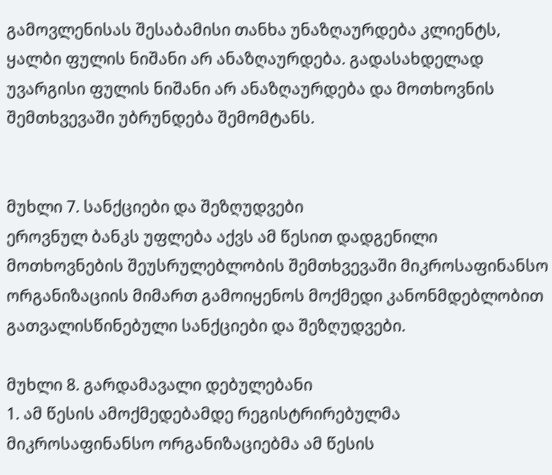გამოვლენისას შესაბამისი თანხა უნაზღაურდება კლიენტს, ყალბი ფულის ნიშანი არ ანაზღაურდება. გადასახდელად უვარგისი ფულის ნიშანი არ ანაზღაურდება და მოთხოვნის შემთხვევაში უბრუნდება შემომტანს.


მუხლი 7. სანქციები და შეზღუდვები
ეროვნულ ბანკს უფლება აქვს ამ წესით დადგენილი მოთხოვნების შეუსრულებლობის შემთხვევაში მიკროსაფინანსო ორგანიზაციის მიმართ გამოიყენოს მოქმედი კანონმდებლობით გათვალისწინებული სანქციები და შეზღუდვები.

მუხლი 8. გარდამავალი დებულებანი
1. ამ წესის ამოქმედებამდე რეგისტრირებულმა მიკროსაფინანსო ორგანიზაციებმა ამ წესის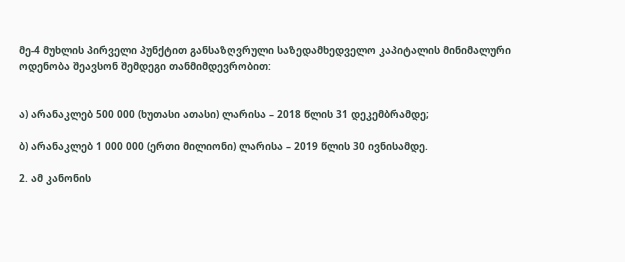მე-4 მუხლის პირველი პუნქტით განსაზღვრული საზედამხედველო კაპიტალის მინიმალური ოდენობა შეავსონ შემდეგი თანმიმდევრობით:


ა) არანაკლებ 500 000 (ხუთასი ათასი) ლარისა – 2018 წლის 31 დეკემბრამდე;

ბ) არანაკლებ 1 000 000 (ერთი მილიონი) ლარისა – 2019 წლის 30 ივნისამდე.

2. ამ კანონის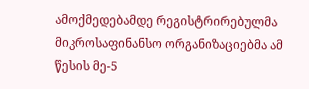ამოქმედებამდე რეგისტრირებულმა მიკროსაფინანსო ორგანიზაციებმა ამ წესის მე-5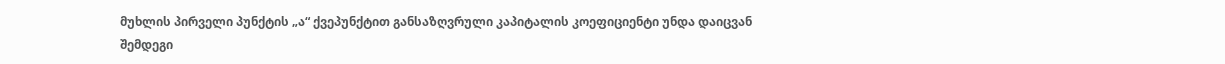მუხლის პირველი პუნქტის „ა“ ქვეპუნქტით განსაზღვრული კაპიტალის კოეფიციენტი უნდა დაიცვან შემდეგი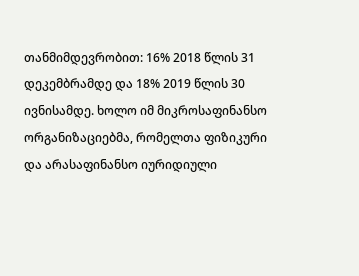თანმიმდევრობით: 16% 2018 წლის 31 დეკემბრამდე და 18% 2019 წლის 30 ივნისამდე. ხოლო იმ მიკროსაფინანსო ორგანიზაციებმა, რომელთა ფიზიკური და არასაფინანსო იურიდიული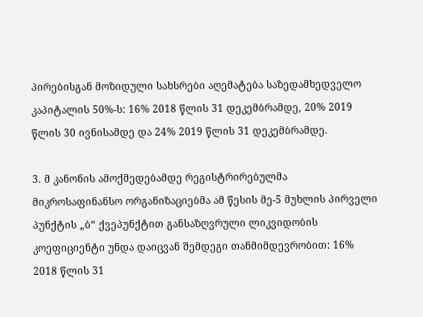პირებისგან მოზიდული სახსრები აღემატება საზედამხედველო კაპიტალის 50%-ს: 16% 2018 წლის 31 დეკემბრამდე, 20% 2019 წლის 30 ივნისამდე და 24% 2019 წლის 31 დეკემბრამდე.

3. მ კანონის ამოქმედებამდე რეგისტრირებულმა მიკროსაფინანსო ორგანიზაციებმა ამ წესის მე-5 მუხლის პირველი პუნქტის „ბ“ ქვეპუნქტით განსაზღვრული ლიკვიდობის კოეფიციენტი უნდა დაიცვან შემდეგი თანმიმდევრობით: 16% 2018 წლის 31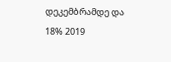დეკემბრამდე და 18% 2019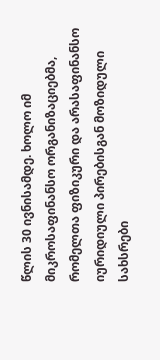წლის 30 ივნისამდე. ხოლო იმ მიკროსაფინანსო ორგანიზაციებმა, რომელთა ფიზიკური და არასაფინანსო იურიდიული პირებისგან მოზიდული სახსრები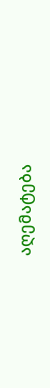აღემატება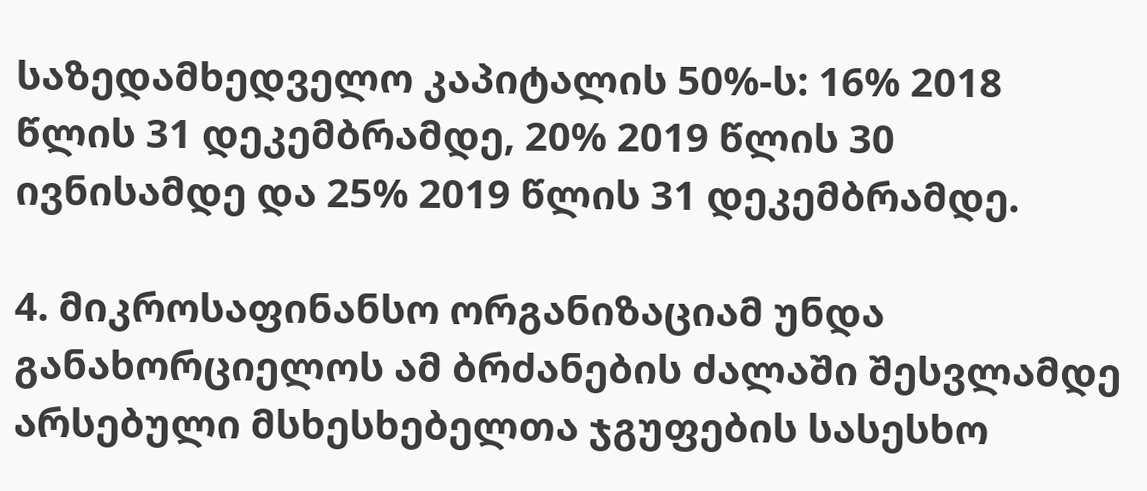საზედამხედველო კაპიტალის 50%-ს: 16% 2018 წლის 31 დეკემბრამდე, 20% 2019 წლის 30 ივნისამდე და 25% 2019 წლის 31 დეკემბრამდე.

4. მიკროსაფინანსო ორგანიზაციამ უნდა განახორციელოს ამ ბრძანების ძალაში შესვლამდე არსებული მსხესხებელთა ჯგუფების სასესხო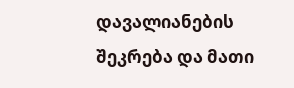დავალიანების შეკრება და მათი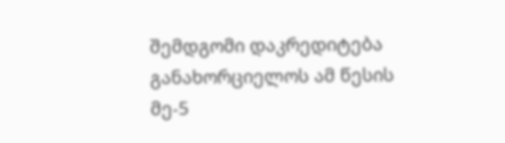შემდგომი დაკრედიტება განახორციელოს ამ წესის მე-5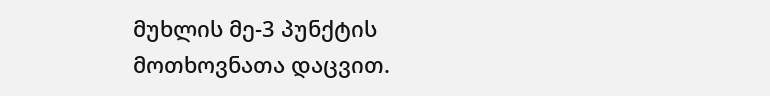მუხლის მე-3 პუნქტის მოთხოვნათა დაცვით.